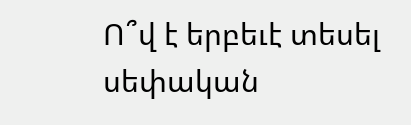Ո՞վ է երբեւէ տեսել սեփական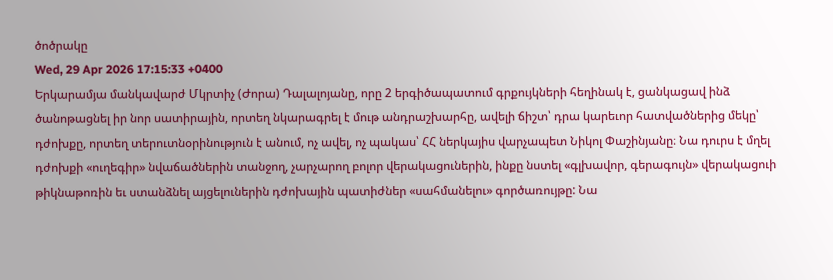ծոծրակը
Wed, 29 Apr 2026 17:15:33 +0400
Երկարամյա մանկավարժ Մկրտիչ (Ժորա) Դալալոյանը, որը 2 երգիծապատում գրքույկների հեղինակ է, ցանկացավ ինձ ծանոթացնել իր նոր սատիրային, որտեղ նկարագրել է մութ անդրաշխարհը, ավելի ճիշտ՝ դրա կարեւոր հատվածներից մեկը՝ դժոխքը, որտեղ տերուտնօրինություն է անում, ոչ ավել, ոչ պակաս՝ ՀՀ ներկայիս վարչապետ Նիկոլ Փաշինյանը։ Նա դուրս է մղել դժոխքի «ուղեգիր» նվաճածներին տանջող, չարչարող բոլոր վերակացուներին, ինքը նստել «գլխավոր, գերագույն» վերակացուի թիկնաթոռին եւ ստանձնել այցելուներին դժոխային պատիժներ «սահմանելու» գործառույթը: Նա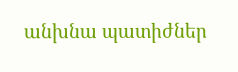անխնա պատիժներ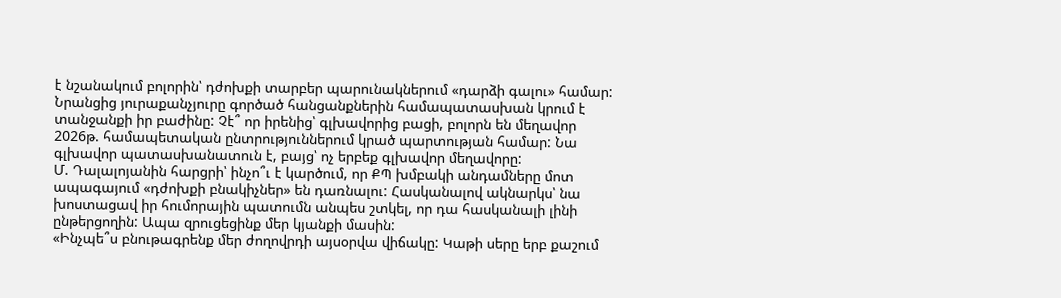է նշանակում բոլորին՝ դժոխքի տարբեր պարունակներում «դարձի գալու» համար: Նրանցից յուրաքանչյուրը գործած հանցանքներին համապատասխան կրում է տանջանքի իր բաժինը: Չէ՞ որ իրենից՝ գլխավորից բացի, բոլորն են մեղավոր 2026թ. համապետական ընտրություններում կրած պարտության համար: Նա գլխավոր պատասխանատուն է, բայց՝ ոչ երբեք գլխավոր մեղավորը:
Մ. Դալալոյանին հարցրի՝ ինչո՞ւ է կարծում, որ ՔՊ խմբակի անդամները մոտ ապագայում «դժոխքի բնակիչներ» են դառնալու: Հասկանալով ակնարկս՝ նա խոստացավ իր հումորային պատումն անպես շտկել, որ դա հասկանալի լինի ընթերցողին: Ապա զրուցեցինք մեր կյանքի մասին:
«Ինչպե՞ս բնութագրենք մեր ժողովրդի այսօրվա վիճակը: Կաթի սերը երբ քաշում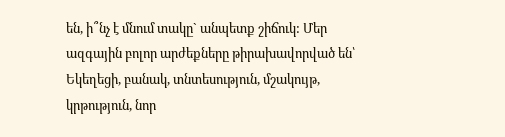են, ի՞նչ է մնում տակը` անպետք շիճուկ: Մեր ազգային բոլոր արժեքները թիրախավորված են՝ Եկեղեցի, բանակ, տնտեսություն, մշակույթ, կրթություն, նոր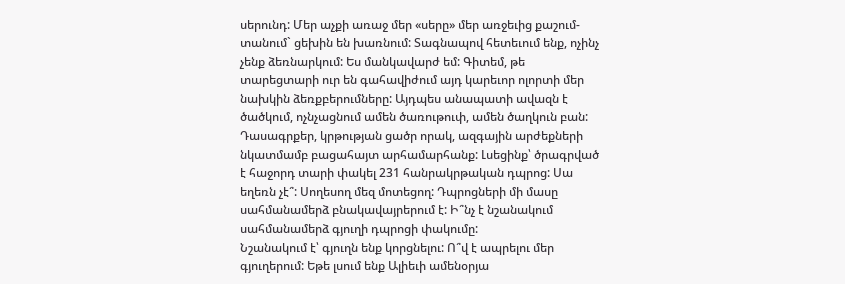սերունդ: Մեր աչքի առաջ մեր «սերը» մեր առջեւից քաշում-տանում` ցեխին են խառնում: Տագնապով հետեւում ենք, ոչինչ չենք ձեռնարկում: Ես մանկավարժ եմ: Գիտեմ, թե տարեցտարի ուր են գահավիժում այդ կարեւոր ոլորտի մեր նախկին ձեռքբերումները: Այդպես անապատի ավազն է ծածկում, ոչնչացնում ամեն ծառութուփ, ամեն ծաղկուն բան: Դասագրքեր, կրթության ցածր որակ, ազգային արժեքների նկատմամբ բացահայտ արհամարհանք: Լսեցինք՝ ծրագրված է հաջորդ տարի փակել 231 հանրակրթական դպրոց: Սա եղեռն չէ՞: Սողեսող մեզ մոտեցող: Դպրոցների մի մասը սահմանամերձ բնակավայրերում է: Ի՞նչ է նշանակում սահմանամերձ գյուղի դպրոցի փակումը:
Նշանակում է՝ գյուղն ենք կորցնելու: Ո՞վ է ապրելու մեր գյուղերում: Եթե լսում ենք Ալիեւի ամենօրյա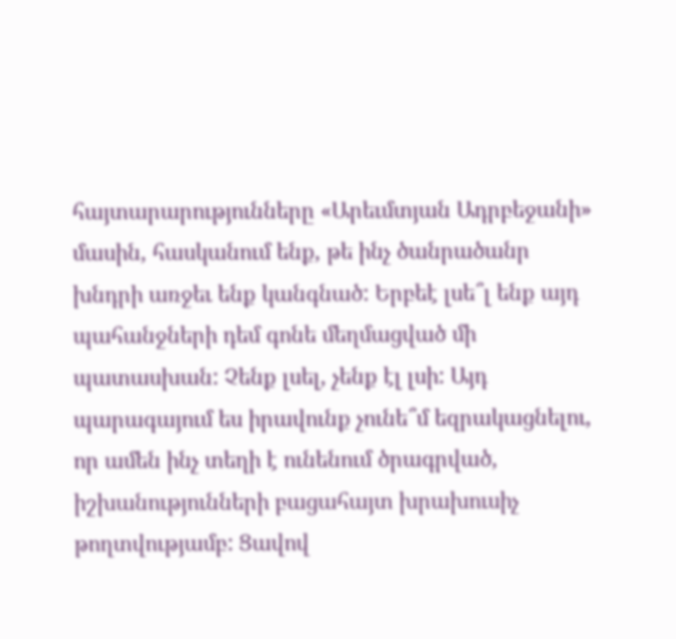հայտարարությունները «Արեւմտյան Ադրբեջանի» մասին, հասկանում ենք, թե ինչ ծանրածանր խնդրի առջեւ ենք կանգնած: Երբեէ լսե՞լ ենք այդ պահանջների դեմ գոնե մեղմացված մի պատասխան: Չենք լսել, չենք էլ լսի: Այդ պարագայում ես իրավունք չունե՞մ եզրակացնելու, որ ամեն ինչ տեղի է ունենում ծրագրված, իշխանությունների բացահայտ խրախուսիչ թողտվությամբ: Ցավով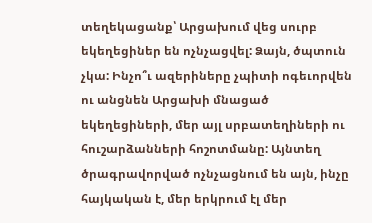տեղեկացանք՝ Արցախում վեց սուրբ եկեղեցիներ են ոչնչացվել: Ձայն, ծպտուն չկա: Ինչո՞ւ ազերիները չպիտի ոգեւորվեն ու անցնեն Արցախի մնացած եկեղեցիների, մեր այլ սրբատեղիների ու հուշարձանների հոշոտմանը: Այնտեղ ծրագրավորված ոչնչացնում են այն, ինչը հայկական է, մեր երկրում էլ մեր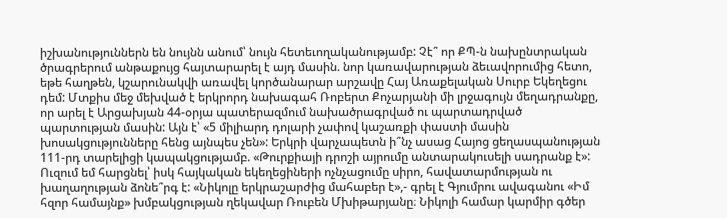իշխանություններն են նույնն անում՝ նույն հետեւողականությամբ: Չէ՞ որ ՔՊ-ն նախընտրական ծրագրերում անթաքույց հայտարարել է այդ մասին. նոր կառավարության ձեւավորումից հետո, եթե հաղթեն, կշարունակվի առավել կործանարար արշավը Հայ Առաքելական Սուրբ Եկեղեցու դեմ: Մտքիս մեջ մեխված է երկրորդ նախագահ Ռոբերտ Քոչարյանի մի լրջագույն մեղադրանքը, որ արել է Արցախյան 44-օրյա պատերազմում նախածրագրված ու պարտադրված պարտության մասին: Այն է՝ «5 միլիարդ դոլարի չափով կաշառքի փաստի մասին խոսակցությունները հենց այնպես չեն»: Երկրի վարչապետն ի՞նչ ասաց Հայոց ցեղասպանության 111-րդ տարելիցի կապակցությամբ. «Թուրքիայի դրոշի այրումը անտարակուսելի սադրանք է»: Ուզում եմ հարցնել՝ իսկ հայկական եկեղեցիների ոչնչացումը սիրո, հավատարմության ու խաղաղության ձոնե՞րգ է: «Նիկոլը երկրաշարժից մահաբեր է»,- գրել է Գյումրու ավագանու «Իմ հզոր համայնք» խմբակցության ղեկավար Ռուբեն Մխիթարյանը։ Նիկոլի համար կարմիր գծեր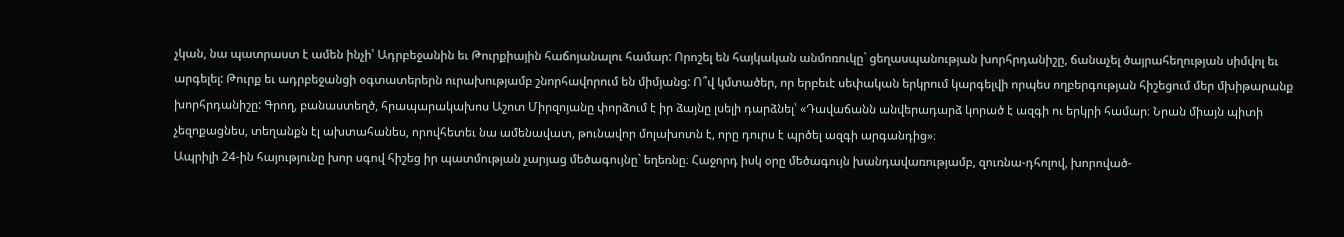չկան, նա պատրաստ է ամեն ինչի՝ Ադրբեջանին եւ Թուրքիային հաճոյանալու համար: Որոշել են հայկական անմոռուկը` ցեղասպանության խորհրդանիշը, ճանաչել ծայրահեղության սիմվոլ եւ արգելել: Թուրք եւ ադրբեջանցի օգտատերերն ուրախությամբ շնորհավորում են միմյանց: Ո՞վ կմտածեր, որ երբեւէ սեփական երկրում կարգելվի որպես ողբերգության հիշեցում մեր մխիթարանք խորհրդանիշը: Գրող, բանաստեղծ, հրապարակախոս Աշոտ Միրզոյանը փորձում է իր ձայնը լսելի դարձնել՝ «Դավաճանն անվերադարձ կորած է ազգի ու երկրի համար։ Նրան միայն պիտի չեզոքացնես, տեղանքն էլ ախտահանես, որովհետեւ նա ամենավատ, թունավոր մոլախոտն է, որը դուրս է պրծել ազգի արգանդից»։
Ապրիլի 24-ին հայությունը խոր սգով հիշեց իր պատմության չարյաց մեծագույնը` եղեռնը։ Հաջորդ իսկ օրը մեծագույն խանդավառությամբ, զուռնա-դհոլով, խորոված-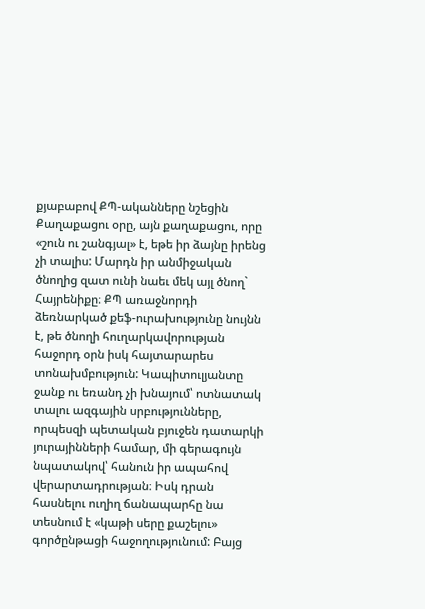քյաբաբով ՔՊ-ականները նշեցին Քաղաքացու օրը, այն քաղաքացու, որը «շուն ու շանգյալ» է, եթե իր ձայնը իրենց չի տալիս: Մարդն իր անմիջական ծնողից զատ ունի նաեւ մեկ այլ ծնող` Հայրենիքը։ ՔՊ առաջնորդի ձեռնարկած քեֆ-ուրախությունը նույնն է, թե ծնողի հուղարկավորության հաջորդ օրն իսկ հայտարարես տոնախմբություն: Կապիտուլյանտը ջանք ու եռանդ չի խնայում՝ ոտնատակ տալու ազգային սրբությունները, որպեսզի պետական բյուջեն դատարկի յուրայինների համար, մի գերագույն նպատակով՝ հանուն իր ապահով վերարտադրության։ Իսկ դրան հասնելու ուղիղ ճանապարհը նա տեսնում է «կաթի սերը քաշելու» գործընթացի հաջողությունում: Բայց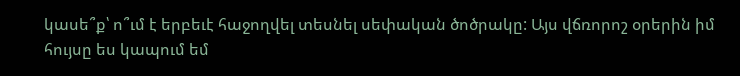կասե՞ք՝ ո՞ւմ է երբեւէ հաջողվել տեսնել սեփական ծոծրակը: Այս վճռորոշ օրերին իմ հույսը ես կապում եմ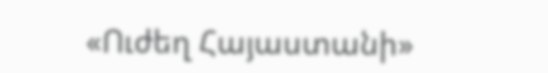«Ուժեղ Հայաստանի»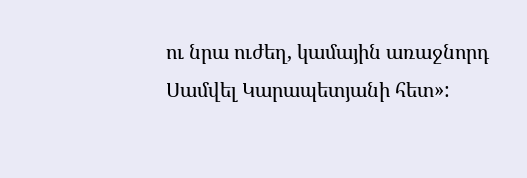ու նրա ուժեղ, կամային առաջնորդ Սամվել Կարապետյանի հետ»: